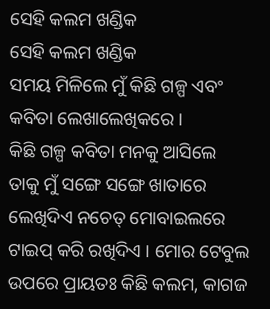ସେହି କଲମ ଖଣ୍ଡିକ
ସେହି କଲମ ଖଣ୍ଡିକ
ସମୟ ମିଳିଲେ ମୁଁ କିଛି ଗଳ୍ପ ଏବଂ କବିତା ଲେଖାଲେଖିକରେ ।
କିଛି ଗଳ୍ପ କବିତା ମନକୁ ଆସିଲେ ତାକୁ ମୁଁ ସଙ୍ଗେ ସଙ୍ଗେ ଖାତାରେ ଲେଖିଦିଏ ନଚେତ୍ ମୋବାଇଲରେ ଟାଇପ୍ କରି ରଖିଦିଏ । ମୋର ଟେବୁଲ ଉପରେ ପ୍ରାୟତଃ କିଛି କଲମ, କାଗଜ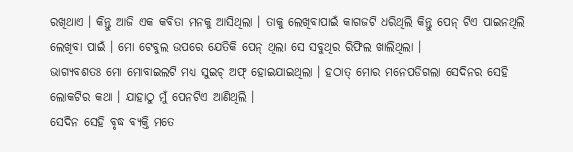ରଖିଥାଏ । କିନ୍ତୁ ଆଜି ଏକ କବିତା ମନକୁ ଆସିଥିଲା । ତାକୁ ଲେଖିବାପାଇଁ କାଗଜଟି ଧରିଥିଲି କିନ୍ତୁ ପେନ୍ ଟିଏ ପାଇନଥିଲି ଲେଖିବା ପାଇଁ । ମୋ ଟେବୁଲ ଉପରେ ଯେତିକି ପେନ୍ ଥିଲା ସେ ସବୁଥିର ରିଫିଲ ଖାଲିଥିଲା ।
ଭାଗ୍ୟବଶତଃ ମୋ ମୋବାଇଲଟି ମଧ୍ୟ ସୁଇଚ୍ ଅଫ୍ ହୋଇଯାଇଥିଲା । ହଠାତ୍ ମୋର ମନେପଡିଗଲା ସେଦିନର ସେହି ଲୋକଟିର କଥା । ଯାହାଠୁ ମୁଁ ପେନଟିଏ ଆଣିଥିଲି ।
ସେଦିନ ସେହି ବୃଦ୍ଧ ବ୍ୟକ୍ତି ମତେ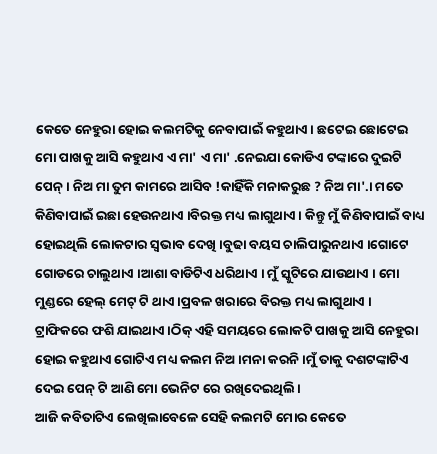କେତେ ନେହୁରା ହୋଇ କଲମଟିକୁ ନେବାପାଇଁ କହୁଥାଏ। ଛଟେଇ ଛୋଟେଇ ମୋ ପାଖକୁ ଆସି କହୁଥାଏ ଏ ମା' ଏ ମା' .ନେଇଯା କୋଡିଏ ଟଙ୍କାରେ ଦୁଇଟି ପେନ୍। ନିଅ ମା ତୁମ କାମରେ ଆସିବ !କାହିଁକି ମନାକରୁଛ ? ନିଅ ମା'.। ମତେ କିଣିବାପାଇଁ ଇଛା ହେଉନଥାଏ ।ବିରକ୍ତ ମଧ୍ୟ ଲାଗୁଥାଏ । କିନ୍ତୁ ମୁଁ କିଣିବାପାଇଁ ବାଧ୍ୟ ହୋଇଥିଲି ଲୋକଟାର ସ୍ବଭାବ ଦେଖି ।ବୁଢା ବୟସ ଚାଲିପାରୁନଥାଏ ।ଗୋଟେ ଗୋଡରେ ଚାଲୁଥାଏ ।ଆଶା ବାଡିଟିଏ ଧରିଥାଏ । ମୁଁ ସ୍କୁଟିରେ ଯାଉଥାଏ । ମୋ ମୁଣ୍ଡରେ ହେଲ୍ ମେଟ୍ ଟି ଥାଏ ।ପ୍ରବଳ ଖରାରେ ବିରକ୍ତ ମଧ୍ୟ ଲାଗୁଥାଏ । ଟ୍ରାଫିକରେ ଫଶି ଯାଇଥାଏ।ଠିକ୍ ଏହି ସମୟରେ ଲୋକଟି ପାଖକୁ ଆସି ନେହୁରା ହୋଇ କହୁଥାଏ ଗୋଟିଏ ମଧ୍ୟ କଲମ ନିଅ ।ମନା କରନି ।ମୁଁ ତାକୁ ଦଶଟଙ୍କାଟିଏ ଦେଇ ପେନ୍ ଟି ଆଣି ମୋ ଭେନିଟ ରେ ରଖିଦେଇଥିଲି।
ଆଜି କବିତାଟିଏ ଲେଖିଲାବେଳେ ସେହି କଲମଟି ମୋର କେତେ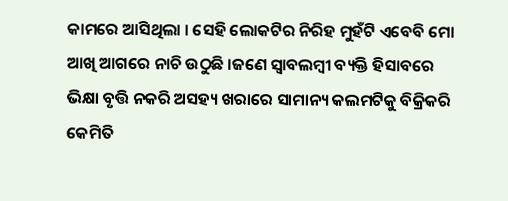କାମରେ ଆସିଥିଲା । ସେହି ଲୋକଟିର ନିରିହ ମୁହଁଟି ଏବେବି ମୋ ଆଖି ଆଗରେ ନାଚି ଉଠୁଛି ।ଜଣେ ସ୍ବାବଲମ୍ବୀ ବ୍ୟକ୍ତି ହିସାବରେ ଭିକ୍ଷା ବୃତ୍ତି ନକରି ଅସହ୍ୟ ଖରାରେ ସାମାନ୍ୟ କଲମଟିକୁ ବିକ୍ରିକରି କେମିତି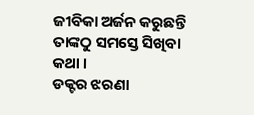ଜୀବିକା ଅର୍ଜନ କରୁଛନ୍ତି ତାଙ୍କଠୁ ସମସ୍ତେ ସିଖିବା କଥା ।
ଡକ୍ଟର ଝରଣା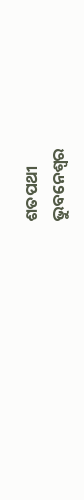ଶତପଥୀ
ଭୁବନେଶ୍ବର